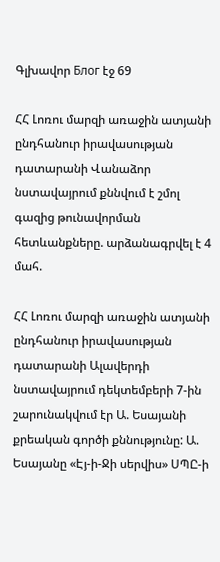Գլխավոր Блог էջ 69

ՀՀ Լոռու մարզի առաջին ատյանի ընդհանուր իրավասության դատարանի Վանաձոր նստավայրում քննվում է շմոլ գազից թունավորման հետևանքները. արձանագրվել է 4 մահ.

ՀՀ Լոռու մարզի առաջին ատյանի ընդհանուր իրավասության դատարանի Ալավերդի նստավայրում դեկտեմբերի 7-ին շարունակվում էր Ա. Եսայանի քրեական գործի քննությունը: Ա. Եսայանը «Էյ-ի-Ջի սերվիս» ՍՊԸ-ի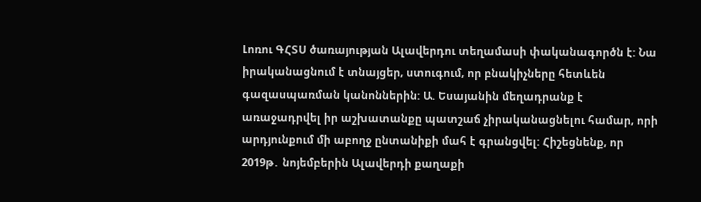Լոռու ԳՀՏՍ ծառայության Ալավերդու տեղամասի փականագործն է: Նա իրականացնում է տնայցեր, ստուգում, որ բնակիչները հետևեն գազասպառման կանոններին: Ա. Եսայանին մեղադրանք է առաջադրվել իր աշխատանքը պատշաճ չիրականացնելու համար, որի արդյունքում մի աբողջ ընտանիքի մահ է գրանցվել: Հիշեցնենք, որ  2019թ․ նոյեմբերին Ալավերդի քաղաքի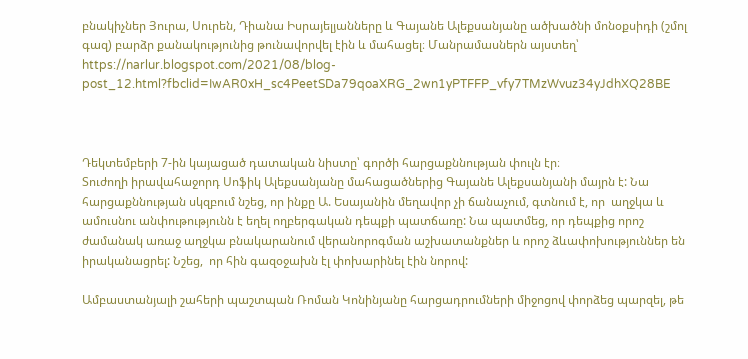բնակիչներ Յուրա, Սուրեն, Դիանա Իսրայելյանները և Գայանե Ալեքսանյանը ածխածնի մոնօքսիդի (շմոլ գազ) բարձր քանակությունից թունավորվել էին և մահացել։ Մանրամասներն այստեղ՝ https://narlur.blogspot.com/2021/08/blog-post_12.html?fbclid=IwAR0xH_sc4PeetSDa79qoaXRG_2wn1yPTFFP_vfy7TMzWvuz34yJdhXQ28BE



Դեկտեմբերի 7-ին կայացած դատական նիստը՝ գործի հարցաքննության փուլն էր։
Տուժողի իրավահաջորդ Սոֆիկ Ալեքսանյանը մահացածներից Գայանե Ալեքսանյանի մայրն է: Նա հարցաքննության սկզբում նշեց, որ ինքը Ա. Եսայանին մեղավոր չի ճանաչում, գտնում է, որ  աղջկա և ամուսնու անփութությունն է եղել ողբերգական դեպքի պատճառը: Նա պատմեց, որ դեպքից որոշ ժամանակ առաջ աղջկա բնակարանում վերանորոգման աշխատանքներ և որոշ ձևափոխություններ են իրականացրել: Նշեց,  որ հին գազօջախն էլ փոխարինել էին նորով:

Ամբաստանյալի շահերի պաշտպան Ռոման Կոնինյանը հարցադրումների միջոցով փորձեց պարզել, թե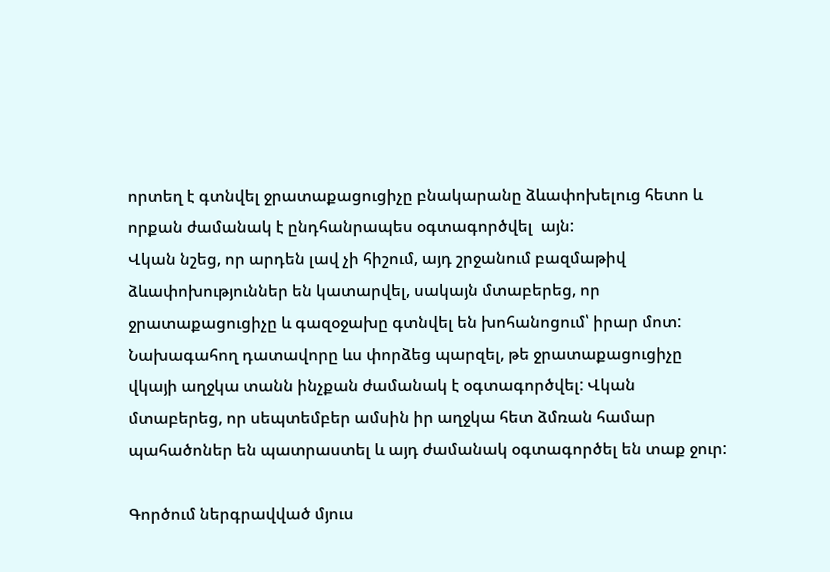որտեղ է գտնվել ջրատաքացուցիչը բնակարանը ձևափոխելուց հետո և որքան ժամանակ է ընդհանրապես օգտագործվել  այն:
Վկան նշեց, որ արդեն լավ չի հիշում, այդ շրջանում բազմաթիվ ձևափոխություններ են կատարվել, սակայն մտաբերեց, որ ջրատաքացուցիչը և գազօջախը գտնվել են խոհանոցում՝ իրար մոտ:
Նախագահող դատավորը ևս փորձեց պարզել, թե ջրատաքացուցիչը վկայի աղջկա տանն ինչքան ժամանակ է օգտագործվել: Վկան մտաբերեց, որ սեպտեմբեր ամսին իր աղջկա հետ ձմռան համար պահածոներ են պատրաստել և այդ ժամանակ օգտագործել են տաք ջուր:

Գործում ներգրավված մյուս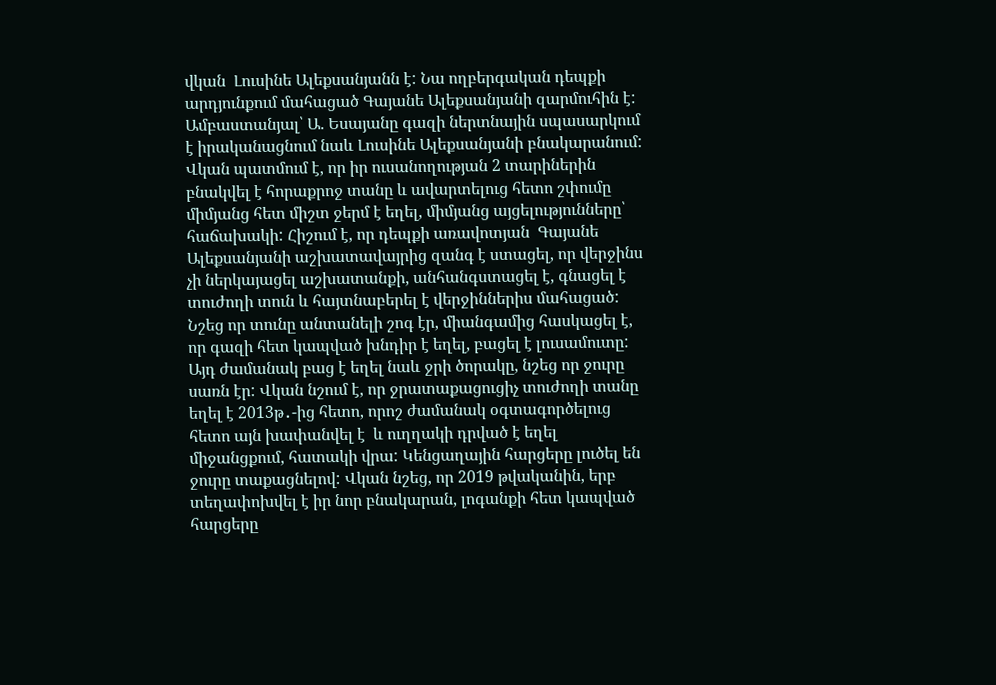վկան  Լուսինե Ալեքսանյանն է: Նա ողբերգական դեպքի արդյունքում մահացած Գայանե Ալեքսանյանի զարմուհին է: Ամբաստանյալ՝ Ա. Եսայանը գազի ներտնային սպասարկում է իրականացնում նաև Լուսինե Ալեքսանյանի բնակարանում: Վկան պատմում է, որ իր ուսանողության 2 տարիներին բնակվել է հորաքրոջ տանը և ավարտելուց հետո շփումը միմյանց հետ միշտ ջերմ է եղել, միմյանց այցելությունները՝ հաճախակի: Հիշում է, որ դեպքի առավոտյան  Գայանե Ալեքսանյանի աշխատավայրից զանգ է ստացել, որ վերջինս չի ներկայացել աշխատանքի, անհանգստացել է, գնացել է տուժողի տուն և հայտնաբերել է վերջիններիս մահացած: Նշեց որ տունը անտանելի շոգ էր, միանգամից հասկացել է,  որ գազի հետ կապված խնդիր է եղել, բացել է լուսամուտը: Այդ ժամանակ բաց է եղել նաև ջրի ծորակը, նշեց որ ջուրը սառն էր: Վկան նշում է, որ ջրատաքացուցիչ տուժողի տանը եղել է 2013թ․-ից հետո, որոշ ժամանակ օգտագործելուց հետո այն խափանվել է  և ուղղակի դրված է եղել միջանցքում, հատակի վրա: Կենցաղային հարցերը լուծել են ջուրը տաքացնելով: Վկան նշեց, որ 2019 թվականին, երբ տեղափոխվել է իր նոր բնակարան, լոգանքի հետ կապված հարցերը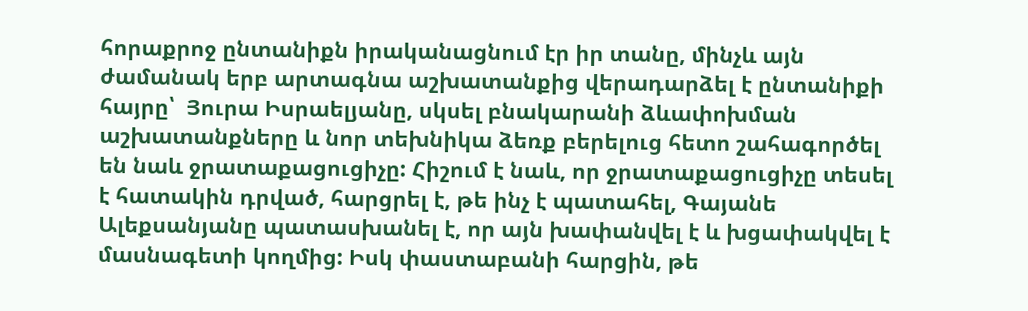հորաքրոջ ընտանիքն իրականացնում էր իր տանը, մինչև այն ժամանակ երբ արտագնա աշխատանքից վերադարձել է ընտանիքի հայրը՝  Յուրա Իսրաելյանը, սկսել բնակարանի ձևափոխման աշխատանքները և նոր տեխնիկա ձեռք բերելուց հետո շահագործել են նաև ջրատաքացուցիչը: Հիշում է նաև, որ ջրատաքացուցիչը տեսել է հատակին դրված, հարցրել է, թե ինչ է պատահել, Գայանե Ալեքսանյանը պատասխանել է, որ այն խափանվել է և խցափակվել է մասնագետի կողմից: Իսկ փաստաբանի հարցին, թե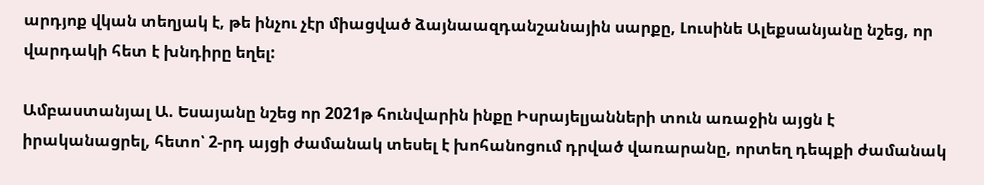արդյոք վկան տեղյակ է, թե ինչու չէր միացված ձայնաազդանշանային սարքը, Լուսինե Ալեքսանյանը նշեց, որ վարդակի հետ է խնդիրը եղել:

Ամբաստանյալ Ա. Եսայանը նշեց որ 2021թ հունվարին ինքը Իսրայելյանների տուն առաջին այցն է իրականացրել, հետո՝ 2-րդ այցի ժամանակ տեսել է խոհանոցում դրված վառարանը, որտեղ դեպքի ժամանակ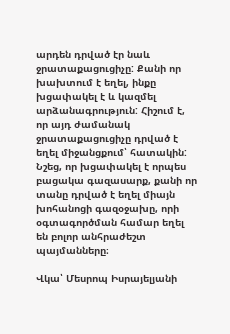արդեն դրված էր նաև ջրատաքացուցիչը: Քանի որ խախտում է եղել, ինքը խցափակել է և կազմել արձանագրություն: Հիշում է, որ այդ ժամանակ ջրատաքացուցիչը դրված է եղել միջանցքում՝ հատակին: Նշեց, որ խցափակել է որպես բացակա գազասարք, քանի որ տանը դրված է եղել միայն խոհանոցի գազօջախը, որի օգտագործման համար եղել են բոլոր անհրաժեշտ պայմանները։

Վկա՝ Մեսրոպ Իսրայելյանի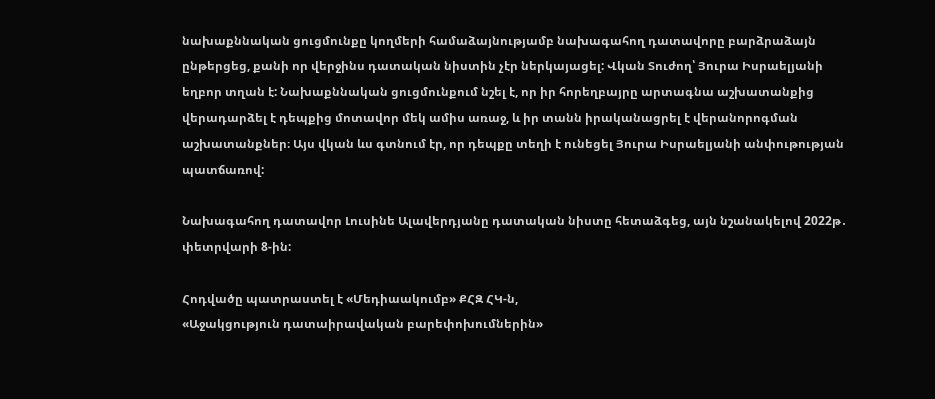նախաքննական ցուցմունքը կողմերի համաձայնությամբ նախագահող դատավորը բարձրաձայն ընթերցեց, քանի որ վերջինս դատական նիստին չէր ներկայացել: Վկան Տուժող՝ Յուրա Իսրաելյանի եղբոր տղան է: Նախաքննական ցուցմունքում նշել է, որ իր հորեղբայրը արտագնա աշխատանքից վերադարձել է դեպքից մոտավոր մեկ ամիս առաջ, և իր տանն իրականացրել է վերանորոգման աշխատանքներ։ Այս վկան ևս գտնում էր, որ դեպքը տեղի է ունեցել Յուրա Իսրաելյանի անփութության պատճառով:

Նախագահող դատավոր Լուսինե Ալավերդյանը դատական նիստը հետաձգեց, այն նշանակելով 2022թ․ փետրվարի 8-ին:

Հոդվածը պատրաստել է «Մեդիաակումբ» ՔՀԶ ՀԿ-ն,
«Աջակցություն դատաիրավական բարեփոխումներին»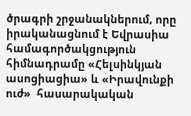ծրագրի շրջանակներում, որը իրականացնում է Եվրասիա համագործակցություն հիմնադրամը «Հելսինկյան ասոցիացիա» և «Իրավունքի ուժ»  հասարակական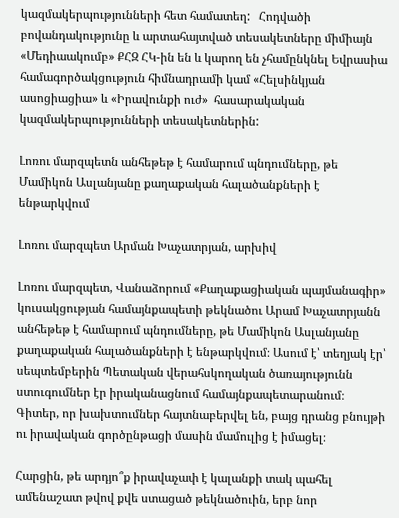կազմակերպությունների հետ համատեղ:   Հոդվածի բովանդակությունը և արտահայտված տեսակետները միմիայն «Մեդիաակումբ» ՔՀԶ ՀԿ-ին են և կարող են չհամընկնել Եվրասիա համագործակցություն հիմնադրամի կամ «Հելսինկյան ասոցիացիա» և «Իրավունքի ուժ»  հասարակական կազմակերպությունների տեսակետներին:

Լոռու մարզպետն անհեթեթ է համարում պնդումները, թե Մամիկոն Ասլանյանը քաղաքական հալածանքների է ենթարկվում

Լոռու մարզպետ Արման Խաչատրյան, արխիվ

Լոռու մարզպետ, Վանաձորում «Քաղաքացիական պայմանագիր» կուսակցության համայնքապետի թեկնածու Արամ Խաչատրյանն անհեթեթ է համարում պնդումները, թե Մամիկոն Ասլանյանը քաղաքական հալածանքների է ենթարկվում։ Ասում է՝ տեղյակ էր՝ սեպտեմբերին Պետական վերահսկողական ծառայությունն ստուգումներ էր իրականացնում համայնքապետարանում։ Գիտեր, որ խախտումներ հայտնաբերվել են, բայց դրանց բնույթի ու իրավական գործընթացի մասին մամուլից է իմացել։

Հարցին, թե արդյո՞ք իրավաչափ է կալանքի տակ պահել ամենաշատ թվով քվե ստացած թեկնածուին, երբ նոր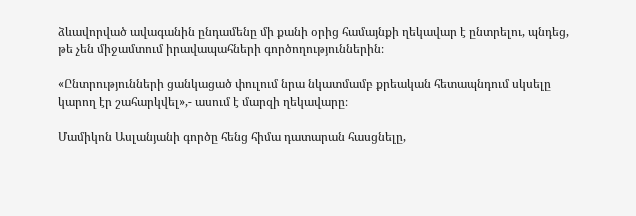ձևավորված ավագանին ընդամենը մի քանի օրից համայնքի ղեկավար է ընտրելու, պնդեց, թե չեն միջամտում իրավապահների գործողություններին։

«Ընտրությունների ցանկացած փուլում նրա նկատմամբ քրեական հետապնդում սկսելը կարող էր շահարկվել»,- ասում է մարզի ղեկավարը։

Մամիկոն Ասլանյանի գործը հենց հիմա դատարան հասցնելը,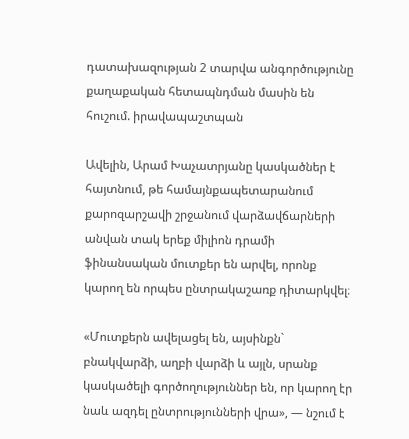դատախազության 2 տարվա անգործությունը քաղաքական հետապնդման մասին են հուշում. իրավապաշտպան

Ավելին, Արամ Խաչատրյանը կասկածներ է հայտնում, թե համայնքապետարանում քարոզարշավի շրջանում վարձավճարների անվան տակ երեք միլիոն դրամի ֆինանսական մուտքեր են արվել, որոնք կարող են որպես ընտրակաշառք դիտարկվել։

«Մուտքերն ավելացել են, այսինքն` բնակվարձի, աղբի վարձի և այլն, սրանք կասկածելի գործողություններ են, որ կարող էր նաև ազդել ընտրությունների վրա», — նշում է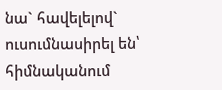նա` հավելելով` ուսումնասիրել են՝ հիմնականում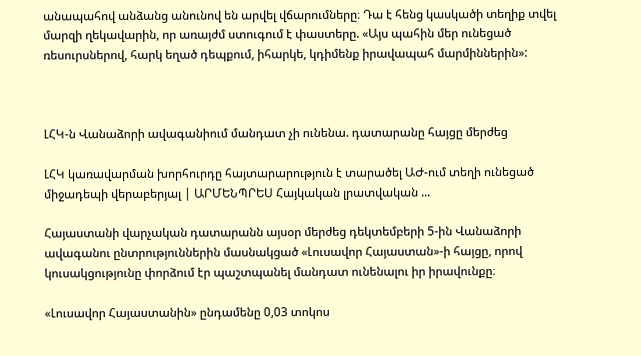անապահով անձանց անունով են արվել վճարումները։ Դա է հենց կասկածի տեղիք տվել մարզի ղեկավարին, որ առայժմ ստուգում է փաստերը. «Այս պահին մեր ունեցած ռեսուրսներով, հարկ եղած դեպքում, իհարկե, կդիմենք իրավապահ մարմիններին»:



ԼՀԿ-ն Վանաձորի ավագանիում մանդատ չի ունենա. դատարանը հայցը մերժեց

ԼՀԿ կառավարման խորհուրդը հայտարարություն է տարածել ԱԺ-ում տեղի ունեցած միջադեպի վերաբերյալ | ԱՐՄԵՆՊՐԵՍ Հայկական լրատվական ...

Հայաստանի վարչական դատարանն այսօր մերժեց դեկտեմբերի 5-ին Վանաձորի ավագանու ընտրություններին մասնակցած «Լուսավոր Հայաստան»-ի հայցը, որով կուսակցությունը փորձում էր պաշտպանել մանդատ ունենալու իր իրավունքը։

«Լուսավոր Հայաստանին» ընդամենը 0,03 տոկոս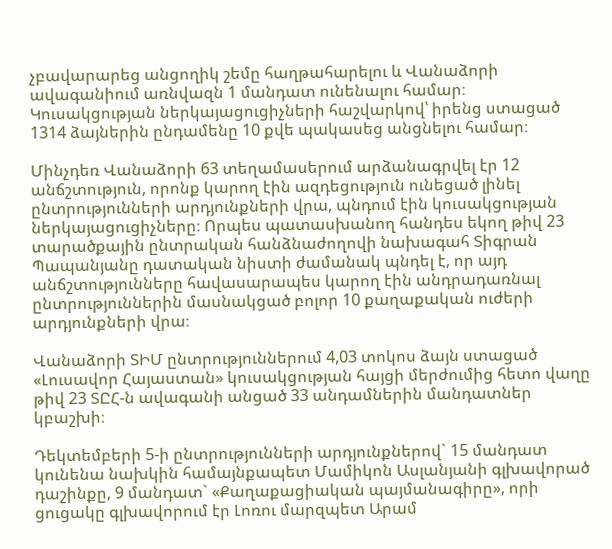չբավարարեց անցողիկ շեմը հաղթահարելու և Վանաձորի ավագանիում առնվազն 1 մանդատ ունենալու համար։ Կուսակցության ներկայացուցիչների հաշվարկով՝ իրենց ստացած 1314 ձայներին ընդամենը 10 քվե պակասեց անցնելու համար։

Մինչդեռ Վանաձորի 63 տեղամասերում արձանագրվել էր 12 անճշտություն, որոնք կարող էին ազդեցություն ունեցած լինել ընտրությունների արդյունքների վրա, պնդում էին կուսակցության ներկայացուցիչները։ Որպես պատասխանող հանդես եկող թիվ 23 տարածքային ընտրական հանձնաժողովի նախագահ Տիգրան Պապանյանը դատական նիստի ժամանակ պնդել է, որ այդ անճշտությունները հավասարապես կարող էին անդրադառնալ ընտրություններին մասնակցած բոլոր 10 քաղաքական ուժերի արդյունքների վրա։

Վանաձորի ՏԻՄ ընտրություններում 4,03 տոկոս ձայն ստացած «Լուսավոր Հայաստան» կուսակցության հայցի մերժումից հետո վաղը թիվ 23 ՏԸՀ-ն ավագանի անցած 33 անդամներին մանդատներ կբաշխի։

Դեկտեմբերի 5-ի ընտրությունների արդյունքներով` 15 մանդատ կունենա նախկին համայնքապետ Մամիկոն Ասլանյանի գլխավորած դաշինքը, 9 մանդատ` «Քաղաքացիական պայմանագիրը», որի ցուցակը գլխավորում էր Լոռու մարզպետ Արամ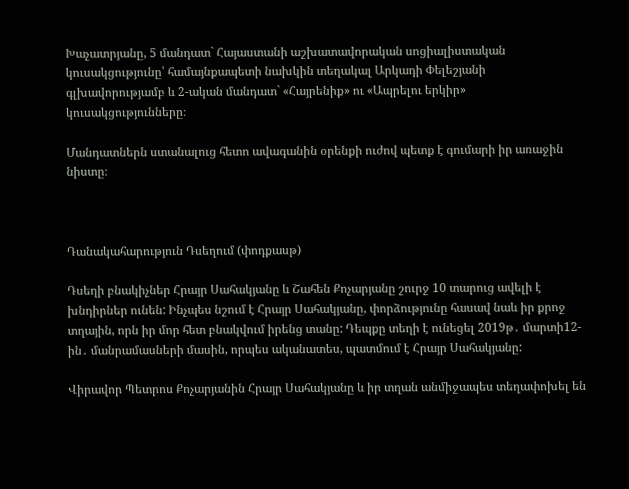Խաչատրյանը, 5 մանդատ` Հայաստանի աշխատավորական սոցիալիստական կուսակցությունը՝ համայնքապետի նախկին տեղակալ Արկադի Փելեշյանի գլխավորությամբ և 2-ական մանդատ` «Հայրենիք» ու «Ապրելու երկիր» կուսակցությունները։

Մանդատներն ստանալուց հետո ավագանին օրենքի ուժով պետք է գումարի իր առաջին նիստը։



Դանակահարություն Դսեղում (փոդքասթ)

Դսեղի բնակիչներ Հրայր Սահակյանը և Շահեն Քոչարյանը շուրջ 10 տարուց ավելի է խնդիրներ ունեն: Ինչպես նշում է Հրայր Սահակյանը, փորձությունը հասավ նաև իր քրոջ տղային, որն իր մոր հետ բնակվում իրենց տանը: Դեպքը տեղի է ունեցել 2019թ․ մարտի12-ին․ մանրամասների մասին, որպես ականատես, պատմում է Հրայր Սահակյանը:

Վիրավոր Պետրոս Քոչարյանին Հրայր Սահակյանը և իր տղան անմիջապես տեղափոխել են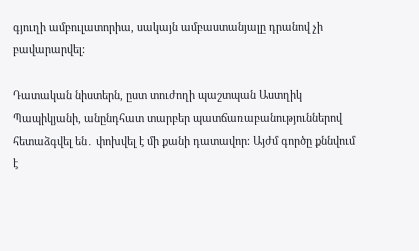գյուղի ամբուլատորիա, սակայն ամբաստանյալը դրանով չի բավարարվել:

Դատական նիստերն, ըստ տուժողի պաշտպան Աստղիկ Պապիկյանի, անընդհատ տարբեր պատճառաբանություններով հետաձգվել են․ փոխվել է մի քանի դատավոր։ Այժմ գործը քննվում է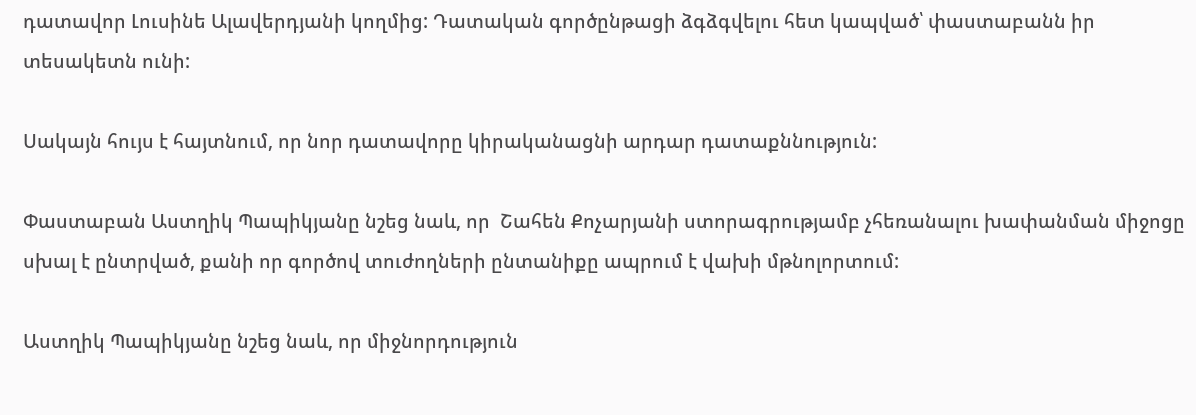դատավոր Լուսինե Ալավերդյանի կողմից: Դատական գործընթացի ձգձգվելու հետ կապված՝ փաստաբանն իր տեսակետն ունի:

Սակայն հույս է հայտնում, որ նոր դատավորը կիրականացնի արդար դատաքննություն:

Փաստաբան Աստղիկ Պապիկյանը նշեց նաև, որ  Շահեն Քոչարյանի ստորագրությամբ չհեռանալու խափանման միջոցը սխալ է ընտրված, քանի որ գործով տուժողների ընտանիքը ապրում է վախի մթնոլորտում:

Աստղիկ Պապիկյանը նշեց նաև, որ միջնորդություն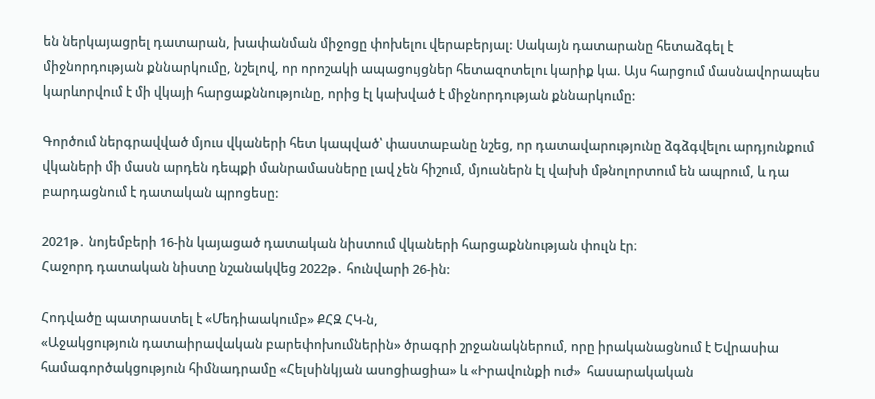են ներկայացրել դատարան, խափանման միջոցը փոխելու վերաբերյալ: Սակայն դատարանը հետաձգել է միջնորդության քննարկումը, նշելով, որ որոշակի ապացույցներ հետազոտելու կարիք կա. Այս հարցում մասնավորապես կարևորվում է մի վկայի հարցաքննությունը, որից էլ կախված է միջնորդության քննարկումը:

Գործում ներգրավված մյուս վկաների հետ կապված՝ փաստաբանը նշեց, որ դատավարությունը ձգձգվելու արդյունքում վկաների մի մասն արդեն դեպքի մանրամասները լավ չեն հիշում, մյուսներն էլ վախի մթնոլորտում են ապրում, և դա բարդացնում է դատական պրոցեսը:

2021թ․ նոյեմբերի 16-ին կայացած դատական նիստում վկաների հարցաքննության փուլն էր։
Հաջորդ դատական նիստը նշանակվեց 2022թ․ հունվարի 26-ին:

Հոդվածը պատրաստել է «Մեդիաակումբ» ՔՀԶ ՀԿ-ն,
«Աջակցություն դատաիրավական բարեփոխումներին» ծրագրի շրջանակներում, որը իրականացնում է Եվրասիա համագործակցություն հիմնադրամը «Հելսինկյան ասոցիացիա» և «Իրավունքի ուժ»  հասարակական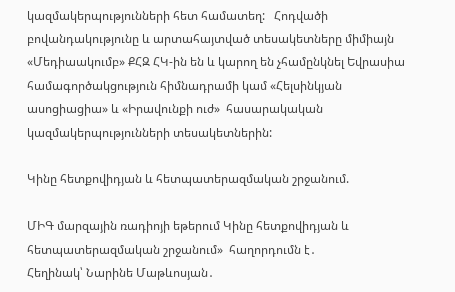կազմակերպությունների հետ համատեղ:   Հոդվածի բովանդակությունը և արտահայտված տեսակետները միմիայն «Մեդիաակումբ» ՔՀԶ ՀԿ-ին են և կարող են չհամընկնել Եվրասիա համագործակցություն հիմնադրամի կամ «Հելսինկյան ասոցիացիա» և «Իրավունքի ուժ»  հասարակական կազմակերպությունների տեսակետներին:

Կինը հետքովիդյան և հետպատերազմական շրջանում.

ՄԻԳ մարզային ռադիոյի եթերում Կինը հետքովիդյան և հետպատերազմական շրջանում»  հաղորդումն է․
Հեղինակ՝ Նարինե Մաթևոսյան․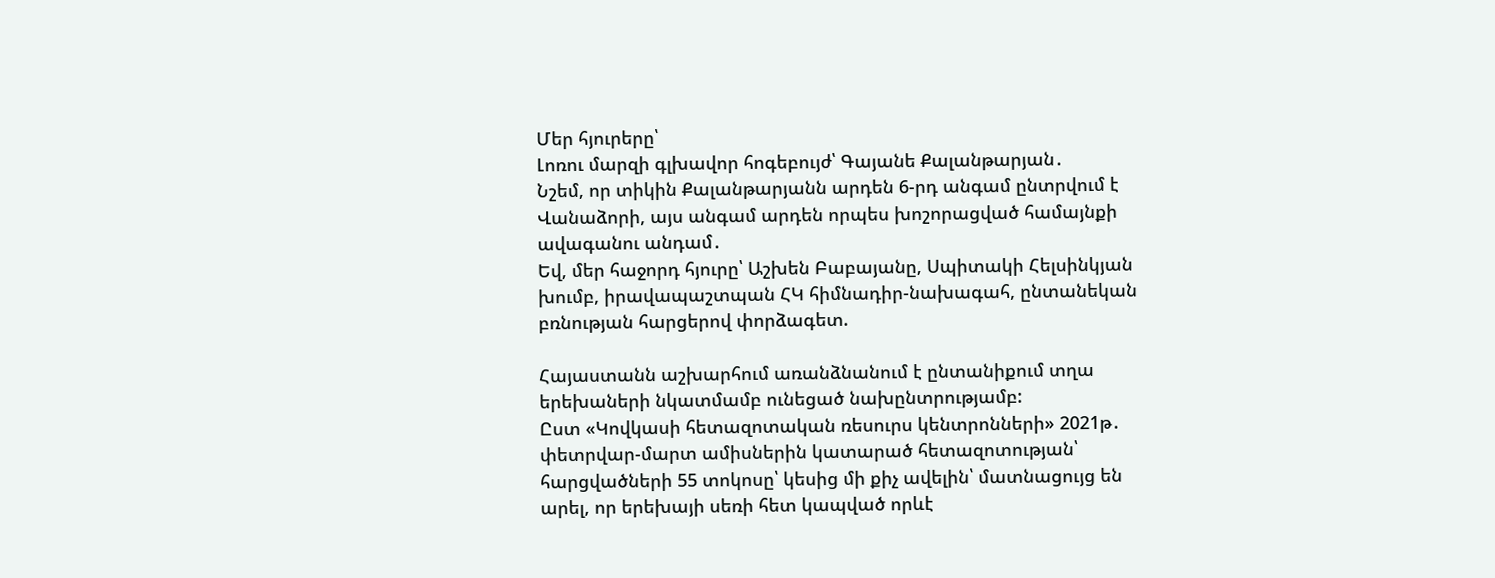Մեր հյուրերը՝
Լոռու մարզի գլխավոր հոգեբույժ՝ Գայանե Քալանթարյան․
Նշեմ, որ տիկին Քալանթարյանն արդեն 6-րդ անգամ ընտրվում է Վանաձորի, այս անգամ արդեն որպես խոշորացված համայնքի ավագանու անդամ․
Եվ, մեր հաջորդ հյուրը՝ Աշխեն Բաբայանը, Սպիտակի Հելսինկյան խումբ, իրավապաշտպան ՀԿ հիմնադիր-նախագահ, ընտանեկան բռնության հարցերով փորձագետ.

Հայաստանն աշխարհում առանձնանում է ընտանիքում տղա երեխաների նկատմամբ ունեցած նախընտրությամբ:
Ըստ «Կովկասի հետազոտական ռեսուրս կենտրոնների» 2021թ․ փետրվար-մարտ ամիսներին կատարած հետազոտության՝ հարցվածների 55 տոկոսը՝ կեսից մի քիչ ավելին՝ մատնացույց են արել, որ երեխայի սեռի հետ կապված որևէ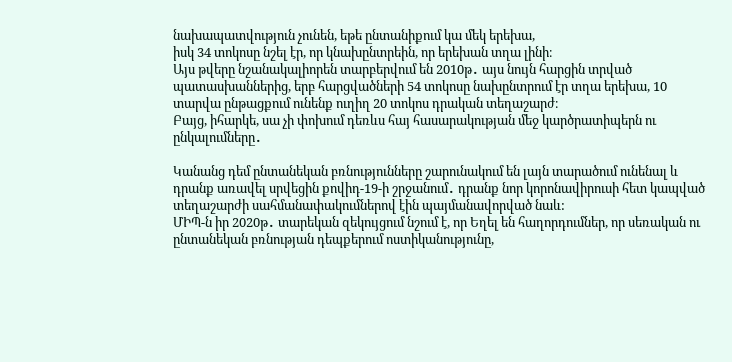նախապատվություն չունեն, եթե ընտանիքում կա մեկ երեխա,
իսկ 34 տոկոսը նշել էր, որ կնախընտրեին, որ երեխան տղա լինի։
Այս թվերը նշանակալիորեն տարբերվում են 2010թ․ այս նույն հարցին տրված պատասխաններից, երբ հարցվածների 54 տոկոսը նախընտրում էր տղա երեխա, 10 տարվա ընթացքում ունենք ուղիղ 20 տոկոս դրական տեղաշարժ։
Բայց, իհարկե, սա չի փոխում դեռևս հայ հասարակության մեջ կարծրատիպերն ու ընկալումները․

Կանանց դեմ ընտանեկան բռնությունները շարունակում են լայն տարածում ունենալ և դրանք առավել սրվեցին քովիդ-19-ի շրջանում․ դրանք նոր կորոնավիրուսի հետ կապված տեղաշարժի սահմանափակումներով էին պայմանավորված նաև:
ՄԻՊ-ն իր 2020թ․ տարեկան զեկույցում նշում է, որ Եղել են հաղորդումներ, որ սեռական ու ընտանեկան բռնության դեպքերում ոստիկանությունը,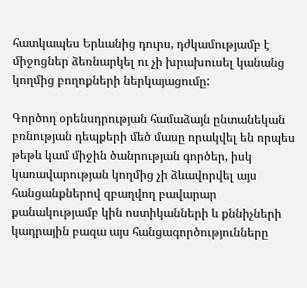հատկապես Երևանից դուրս, դժկամությամբ է միջոցներ ձեռնարկել ու չի խրախուսել կանանց կողմից բողոքների ներկայացումը:

Գործող օրենսդրության համաձայն ընտանեկան բռնության դեպքերի մեծ մասը որակվել են որպես թեթև կամ միջին ծանրության գործեր, իսկ կառավարության կողմից չի ձևավորվել այս հանցանքներով զբաղվող բավարար քանակությամբ կին ոստիկանների և քննիչների կադրային բազա այս հանցագործությունները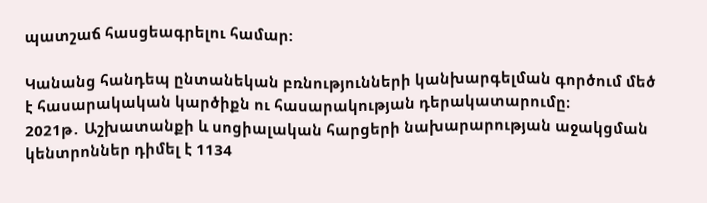պատշաճ հասցեագրելու համար:

Կանանց հանդեպ ընտանեկան բռնությունների կանխարգելման գործում մեծ է հասարակական կարծիքն ու հասարակության դերակատարումը։
2021թ․ Աշխատանքի և սոցիալական հարցերի նախարարության աջակցման կենտրոններ դիմել է 1134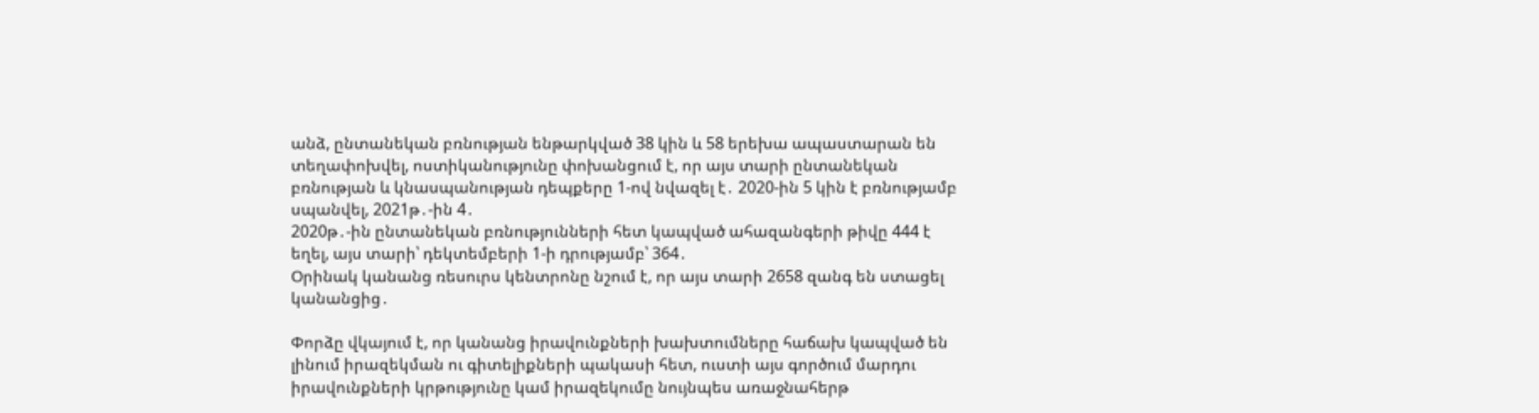անձ, ընտանեկան բռնության ենթարկված 38 կին և 58 երեխա ապաստարան են տեղափոխվել, ոստիկանությունը փոխանցում է, որ այս տարի ընտանեկան բռնության և կնասպանության դեպքերը 1-ով նվազել է․ 2020-ին 5 կին է բռնությամբ սպանվել, 2021թ․-ին 4․
2020թ․-ին ընտանեկան բռնությունների հետ կապված ահազանգերի թիվը 444 է եղել, այս տարի՝ դեկտեմբերի 1-ի դրությամբ՝ 364․
Օրինակ կանանց ռեսուրս կենտրոնը նշում է, որ այս տարի 2658 զանգ են ստացել կանանցից․

Փորձը վկայում է, որ կանանց իրավունքների խախտումները հաճախ կապված են լինում իրազեկման ու գիտելիքների պակասի հետ, ուստի այս գործում մարդու իրավունքների կրթությունը կամ իրազեկումը նույնպես առաջնահերթ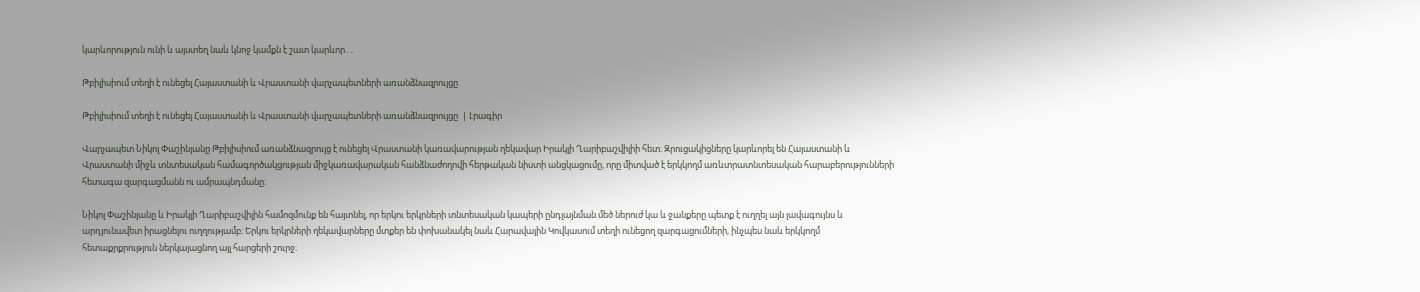կարևորություն ունի և այստեղ նաև կնոջ կամքն է շատ կարևոր․..

Թբիլիսիում տեղի է ունեցել Հայաստանի և Վրաստանի վարչապետների առանձնազրույցը

Թբիլիսիում տեղի է ունեցել Հայաստանի և Վրաստանի վարչապետների առանձնազրույցը  | Լրագիր

Վարչապետ Նիկոլ Փաշինյանը Թբիլիսիում առանձնազրույց է ունեցել Վրաստանի կառավարության ղեկավար Իրակլի Ղարիբաշվիլիի հետ։ Զրուցակիցները կարևորել են Հայաստանի և Վրաստանի միջև տնտեսական համագործակցության միջկառավարական հանձնաժողովի հերթական նիստի անցկացումը, որը միտված է երկկողմ առևտրատնտեսական հարաբերությունների հետագա զարգացմանն ու ամրապնդմանը։

Նիկոլ Փաշինյանը և Իրակլի Ղարիբաշվիլին համոզմունք են հայտնել, որ երկու երկրների տնտեսական կապերի ընդլայնման մեծ ներուժ կա և ջանքերը պետք է ուղղել այն լավագույնս և արդյունավետ իրացնելու ուղղությամբ։ Երկու երկրների ղեկավարները մտքեր են փոխանակել նաև Հարավային Կովկասում տեղի ունեցող զարգացումների, ինչպես նաև երկկողմ հետաքրքրություն ներկայացնող այլ հարցերի շուրջ։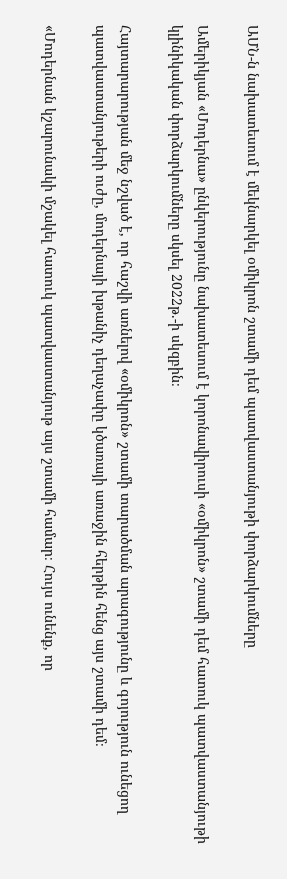ԱՄՆ-ն նախատեսում է մեկնարկել օմիկրոն շտամի դեմ պատվաստանյութի փորձարկումները

Ամերիկյան «Մոդերնա» ընկերությունը նախատեսում է կորոնավիրուսի «օմիկրոն» շտամի դեմ հատուկ պատվաստանյութի կլինիկական փորձարկումները սկսել 2022թ.-ի սկզբին։

Հայտարարության մեջ նշված է, որ հաշվի առնելով «օմիկրոն» շտամի տարածման արագությունը և գոյություն ունեցող պատվաստանյութերի ուժը, մոդերնայի խթանիչ դեղաչափը կծառայի առաջին հերթին հենց այս շտամի դեմ։

«Մոդերնան կշարունակի մշակել հատուկ պատվաստանյութ այս շտամի համար։ Հույս ունենք, որ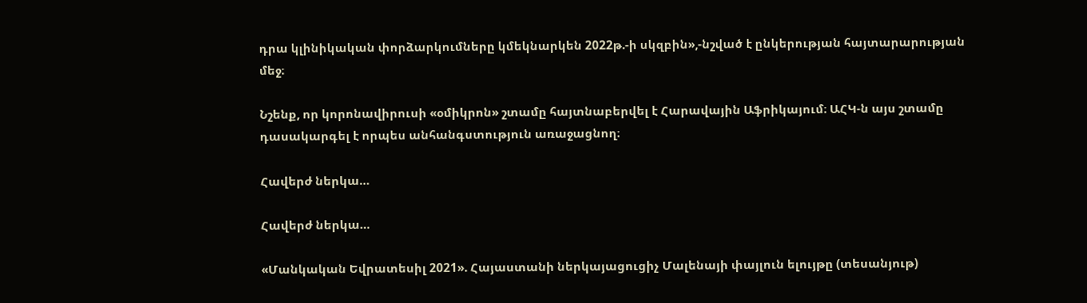դրա կլինիկական փորձարկումները կմեկնարկեն 2022թ.-ի սկզբին»,-նշված է ընկերության հայտարարության մեջ։

Նշենք, որ կորոնավիրուսի «օմիկրոն» շտամը հայտնաբերվել է Հարավային Աֆրիկայում։ ԱՀԿ-ն այս շտամը դասակարգել է որպես անհանգստություն առաջացնող։

Հավերժ ներկա…

Հավերժ ներկա…

«Մանկական Եվրատեսիլ 2021». Հայաստանի ներկայացուցիչ Մալենայի փայլուն ելույթը (տեսանյութ)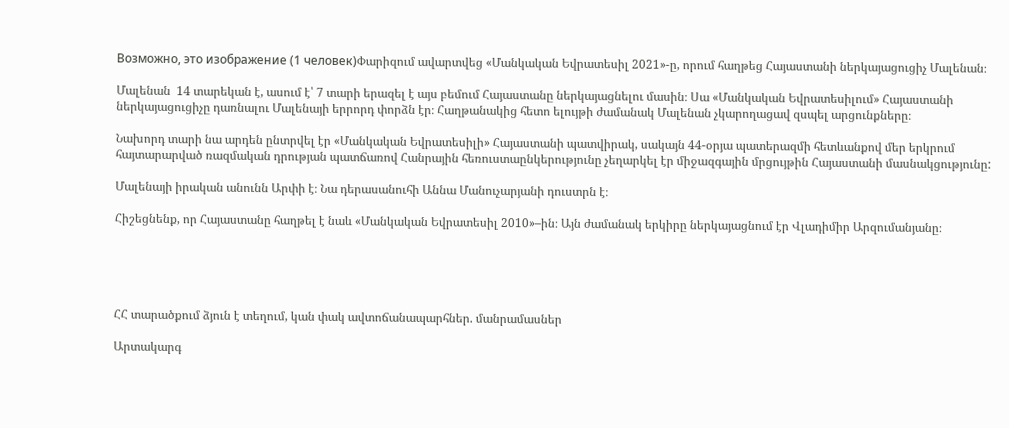Возможно, это изображение (1 человек)Փարիզում ավարտվեց «Մանկական Եվրատեսիլ 2021»-ը, որում հաղթեց Հայաստանի ներկայացուցիչ Մալենան։

Մալենան  14 տարեկան է, ասում է՝ 7 տարի երազել է այս բեմում Հայաստանը ներկայացնելու մասին։ Սա «Մանկական Եվրատեսիլում» Հայաստանի ներկայացուցիչը դառնալու Մալենայի երրորդ փորձն էր։ Հաղթանակից հետո ելույթի ժամանակ Մալենան չկարողացավ զսպել արցունքները։

Նախորդ տարի նա արդեն ընտրվել էր «Մանկական Եվրատեսիլի» Հայաստանի պատվիրակ, սակայն 44-օրյա պատերազմի հետևանքով մեր երկրում հայտարարված ռազմական դրության պատճառով Հանրային հեռուստաընկերությունը չեղարկել էր միջազգային մրցույթին Հայաստանի մասնակցությունը:

Մալենայի իրական անունն Արփի է։ Նա դերասանուհի Աննա Մանուչարյանի դուստրն է։

Հիշեցնենք, որ Հայաստանը հաղթել է նաև «Մանկական Եվրատեսիլ 2010»–ին։ Այն ժամանակ երկիրը ներկայացնում էր Վլադիմիր Արզումանյանը։





ՀՀ տարածքում ձյուն է տեղում, կան փակ ավտոճանապարհներ. մանրամասներ

Արտակարգ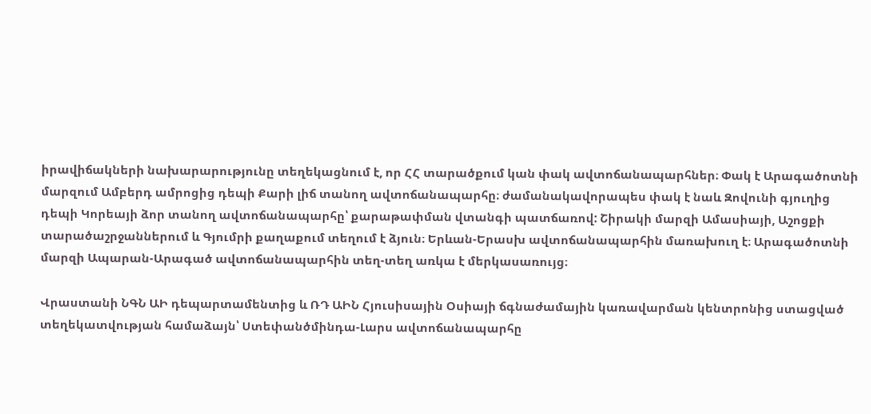իրավիճակների նախարարությունը տեղեկացնում է, որ ՀՀ տարածքում կան փակ ավտոճանապարհներ։ Փակ է Արագածոտնի մարզում Ամբերդ ամրոցից դեպի Քարի լիճ տանող ավտոճանապարհը։ ժամանակավորապես փակ է նաև Զովունի գյուղից դեպի Կորեայի ձոր տանող ավտոճանապարհը՝ քարաթափման վտանգի պատճառով: Շիրակի մարզի Ամասիայի, Աշոցքի տարածաշրջաններում և Գյումրի քաղաքում տեղում է ձյուն։ Երևան-Երասխ ավտոճանապարհին մառախուղ է։ Արագածոտնի մարզի Ապարան-Արագած ավտոճանապարհին տեղ-տեղ առկա է մերկասառույց։

Վրաստանի ՆԳՆ ԱԻ դեպարտամենտից և ՌԴ ԱԻՆ Հյուսիսային Օսիայի ճգնաժամային կառավարման կենտրոնից ստացված տեղեկատվության համաձայն՝ Ստեփանծմինդա-Լարս ավտոճանապարհը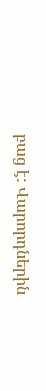բաց է: Վարորդներին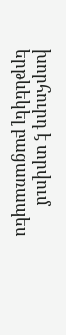խորհուրդ է տրվում երթևեկել բացառապես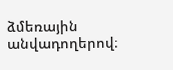ձմեռային անվադողերով։